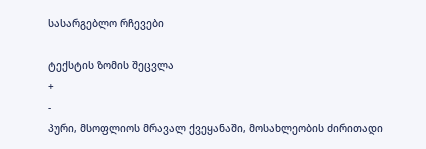სასარგებლო რჩევები

ტექსტის ზომის შეცვლა
+
-
პური, მსოფლიოს მრავალ ქვეყანაში, მოსახლეობის ძირითადი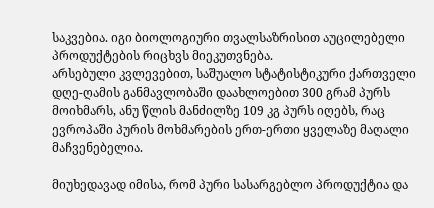საკვებია. იგი ბიოლოგიური თვალსაზრისით აუცილებელი პროდუქტების რიცხვს მიეკუთვნება.
არსებული კვლევებით, საშუალო სტატისტიკური ქართველი დღე-ღამის განმავლობაში დაახლოებით 300 გრამ პურს მოიხმარს, ანუ წლის მანძილზე 109 კგ პურს იღებს, რაც ევროპაში პურის მოხმარების ერთ-ერთი ყველაზე მაღალი მაჩვენებელია.

მიუხედავად იმისა, რომ პური სასარგებლო პროდუქტია და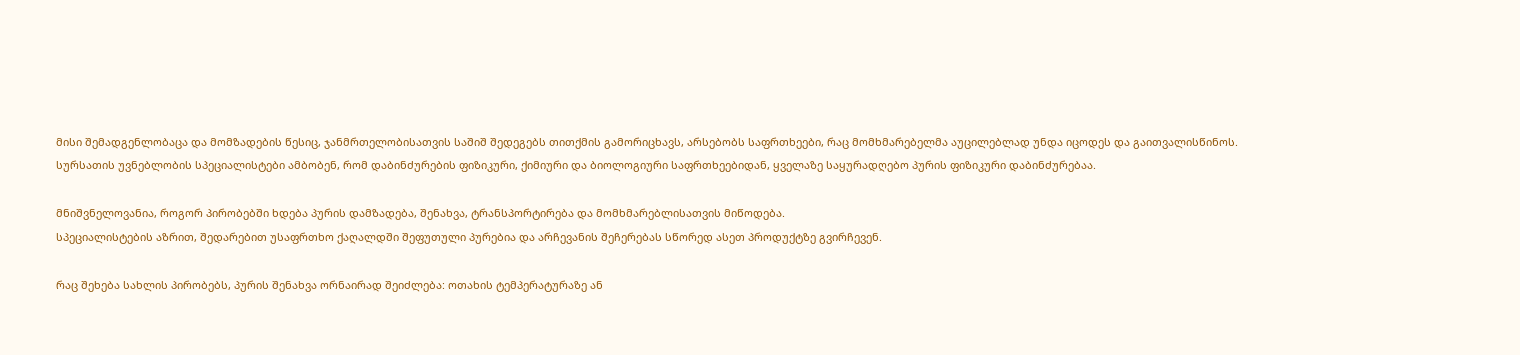მისი შემადგენლობაცა და მომზადების წესიც, ჯანმრთელობისათვის საშიშ შედეგებს თითქმის გამორიცხავს, არსებობს საფრთხეები, რაც მომხმარებელმა აუცილებლად უნდა იცოდეს და გაითვალისწინოს.
სურსათის უვნებლობის სპეციალისტები ამბობენ, რომ დაბინძურების ფიზიკური, ქიმიური და ბიოლოგიური საფრთხეებიდან, ყველაზე საყურადღებო პურის ფიზიკური დაბინძურებაა.

მნიშვნელოვანია, როგორ პირობებში ხდება პურის დამზადება, შენახვა, ტრანსპორტირება და მომხმარებლისათვის მიწოდება.
სპეციალისტების აზრით, შედარებით უსაფრთხო ქაღალდში შეფუთული პურებია და არჩევანის შეჩერებას სწორედ ასეთ პროდუქტზე გვირჩევენ.

რაც შეხება სახლის პირობებს, პურის შენახვა ორნაირად შეიძლება: ოთახის ტემპერატურაზე ან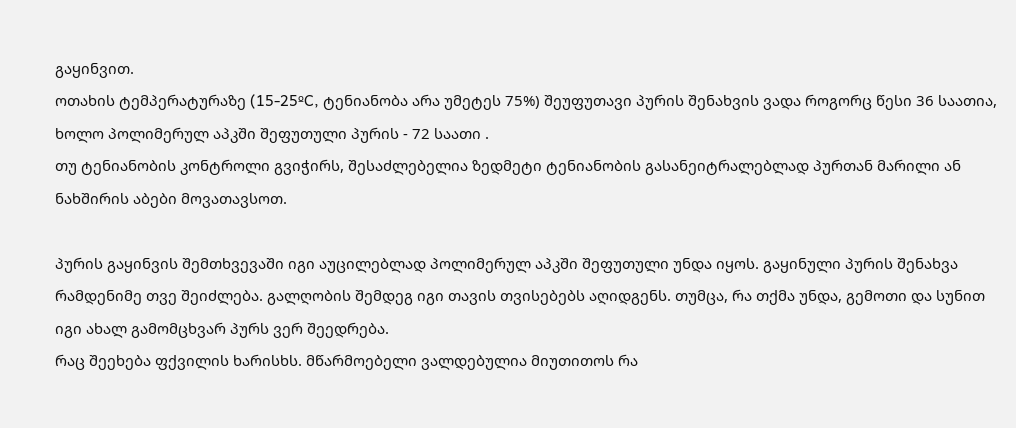გაყინვით.
ოთახის ტემპერატურაზე (15-25ºC, ტენიანობა არა უმეტეს 75%) შეუფუთავი პურის შენახვის ვადა როგორც წესი 36 საათია, ხოლო პოლიმერულ აპკში შეფუთული პურის - 72 საათი .
თუ ტენიანობის კონტროლი გვიჭირს, შესაძლებელია ზედმეტი ტენიანობის გასანეიტრალებლად პურთან მარილი ან ნახშირის აბები მოვათავსოთ.

პურის გაყინვის შემთხვევაში იგი აუცილებლად პოლიმერულ აპკში შეფუთული უნდა იყოს. გაყინული პურის შენახვა რამდენიმე თვე შეიძლება. გალღობის შემდეგ იგი თავის თვისებებს აღიდგენს. თუმცა, რა თქმა უნდა, გემოთი და სუნით იგი ახალ გამომცხვარ პურს ვერ შეედრება.
რაც შეეხება ფქვილის ხარისხს. მწარმოებელი ვალდებულია მიუთითოს რა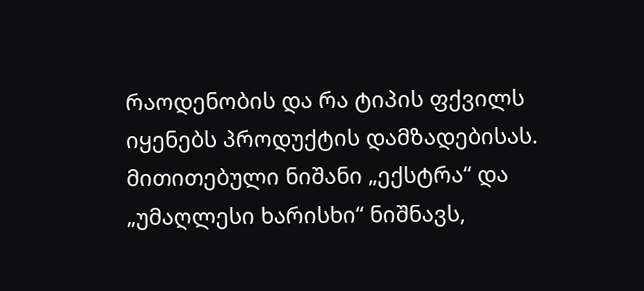რაოდენობის და რა ტიპის ფქვილს იყენებს პროდუქტის დამზადებისას.
მითითებული ნიშანი „ექსტრა“ და „უმაღლესი ხარისხი“ ნიშნავს,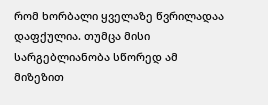რომ ხორბალი ყველაზე წვრილადაა დაფქულია. თუმცა მისი სარგებლიანობა სწორედ ამ მიზეზით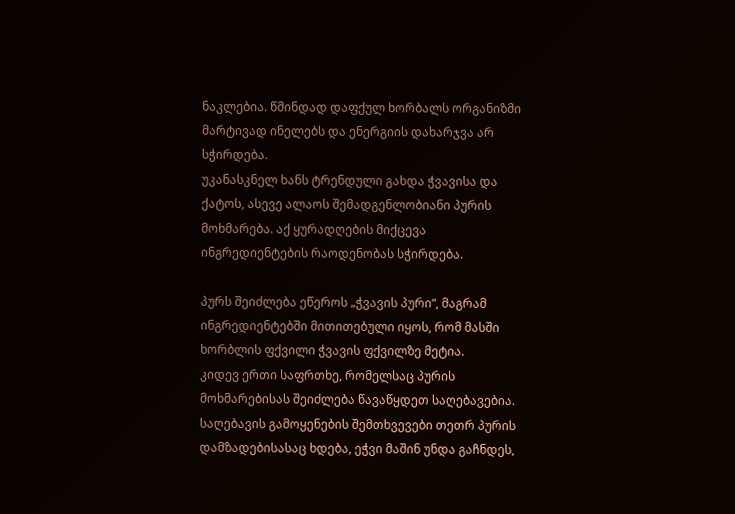ნაკლებია. წმინდად დაფქულ ხორბალს ორგანიზმი მარტივად ინელებს და ენერგიის დახარჯვა არ სჭირდება.
უკანასკნელ ხანს ტრენდული გახდა ჭვავისა და ქატოს, ასევე ალაოს შემადგენლობიანი პურის მოხმარება. აქ ყურადღების მიქცევა ინგრედიენტების რაოდენობას სჭირდება.

პურს შეიძლება ეწეროს „ჭვავის პური“, მაგრამ ინგრედიენტებში მითითებული იყოს, რომ მასში ხორბლის ფქვილი ჭვავის ფქვილზე მეტია.
კიდევ ერთი საფრთხე, რომელსაც პურის მოხმარებისას შეიძლება წავაწყდეთ საღებავებია. საღებავის გამოყენების შემთხვევები თეთრ პურის დამზადებისასაც ხდება, ეჭვი მაშინ უნდა გაჩნდეს,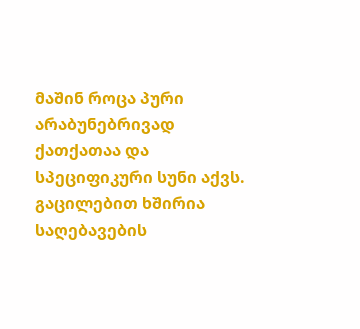მაშინ როცა პური არაბუნებრივად ქათქათაა და სპეციფიკური სუნი აქვს.
გაცილებით ხშირია საღებავების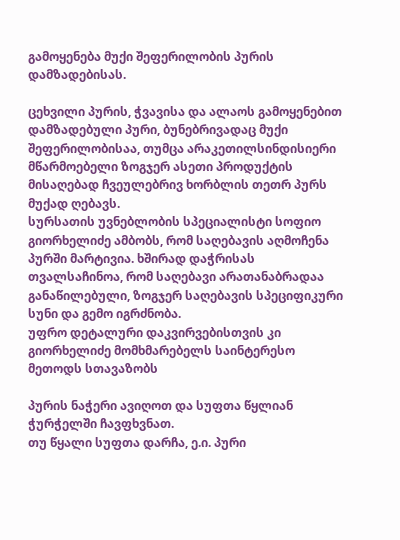გამოყენება მუქი შეფერილობის პურის დამზადებისას.

ცეხვილი პურის, ჭვავისა და ალაოს გამოყენებით დამზადებული პური, ბუნებრივადაც მუქი შეფერილობისაა, თუმცა არაკეთილსინდისიერი მწარმოებელი ზოგჯერ ასეთი პროდუქტის მისაღებად ჩვეულებრივ ხორბლის თეთრ პურს მუქად ღებავს.
სურსათის უვნებლობის სპეციალისტი სოფიო გიორხელიძე ამბობს, რომ საღებავის აღმოჩენა პურში მარტივია. ხშირად დაჭრისას თვალსაჩინოა, რომ საღებავი არათანაბრადაა განაწილებული, ზოგჯერ საღებავის სპეციფიკური სუნი და გემო იგრძნობა.
უფრო დეტალური დაკვირვებისთვის კი გიორხელიძე მომხმარებელს საინტერესო მეთოდს სთავაზობს

პურის ნაჭერი ავიღოთ და სუფთა წყლიან ჭურჭელში ჩავფხვნათ.
თუ წყალი სუფთა დარჩა, ე.ი. პური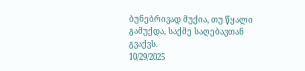ბუნებრივად მუქია, თუ წყალი გამუქდა, საქმე საღებავთან გვაქვს.
10/29/2025